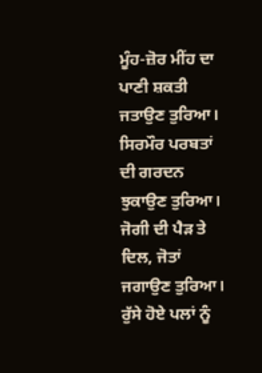ਮੂੰਹ-ਜ਼ੋਰ ਮੀਂਹ ਦਾ ਪਾਣੀ ਸ਼ਕਤੀ ਜਤਾਉਣ ਤੁਰਿਆ।
ਸਿਰਮੌਰ ਪਰਬਤਾਂ ਦੀ ਗਰਦਨ ਝੁਕਾਉਣ ਤੁਰਿਆ।
ਜੋਗੀ ਦੀ ਪੈੜ ਤੇ ਦਿਲ, ਜੋਤਾਂ ਜਗਾਉਣ ਤੁਰਿਆ।
ਰੁੱਸੇ ਹੋਏ ਪਲਾਂ ਨੂੰ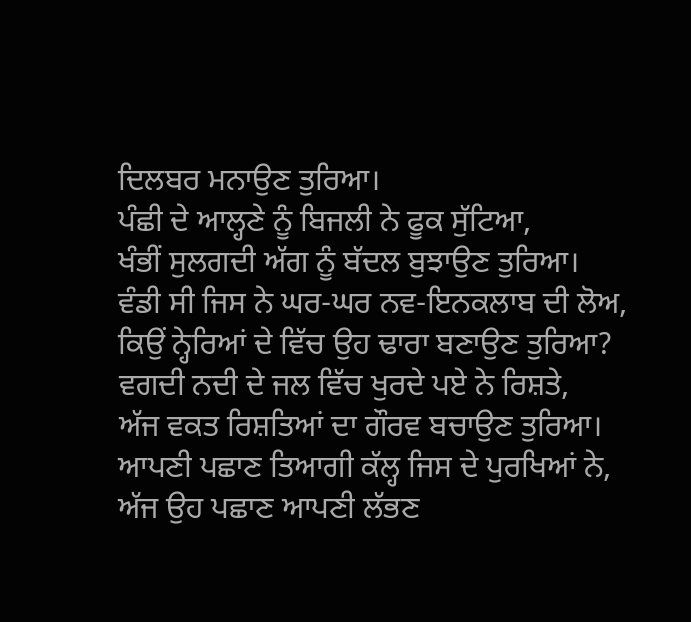ਦਿਲਬਰ ਮਨਾਉਣ ਤੁਰਿਆ।
ਪੰਛੀ ਦੇ ਆਲ੍ਹਣੇ ਨੂੰ ਬਿਜਲੀ ਨੇ ਫੂਕ ਸੁੱਟਿਆ,
ਖੰਭੀਂ ਸੁਲਗਦੀ ਅੱਗ ਨੂੰ ਬੱਦਲ ਬੁਝਾਉਣ ਤੁਰਿਆ।
ਵੰਡੀ ਸੀ ਜਿਸ ਨੇ ਘਰ-ਘਰ ਨਵ-ਇਨਕਲਾਬ ਦੀ ਲੋਅ,
ਕਿਉਂ ਨ੍ਹੇਰਿਆਂ ਦੇ ਵਿੱਚ ਉਹ ਢਾਰਾ ਬਣਾਉਣ ਤੁਰਿਆ?
ਵਗਦੀ ਨਦੀ ਦੇ ਜਲ ਵਿੱਚ ਖੁਰਦੇ ਪਏ ਨੇ ਰਿਸ਼ਤੇ,
ਅੱਜ ਵਕਤ ਰਿਸ਼ਤਿਆਂ ਦਾ ਗੌਰਵ ਬਚਾਉਣ ਤੁਰਿਆ।
ਆਪਣੀ ਪਛਾਣ ਤਿਆਗੀ ਕੱਲ੍ਹ ਜਿਸ ਦੇ ਪੁਰਖਿਆਂ ਨੇ,
ਅੱਜ ਉਹ ਪਛਾਣ ਆਪਣੀ ਲੱਭਣ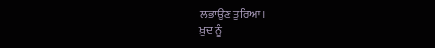ਲਭਾਉਣ ਤੁਰਿਆ।
ਖ਼ੁਦ ਨੂੰ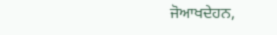ਜੋਆਖਦੇਹਨ,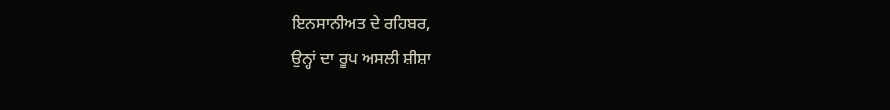ਇਨਸਾਨੀਅਤ ਦੇ ਰਹਿਬਰ,
ਉਨ੍ਹਾਂ ਦਾ ਰੂਪ ਅਸਲੀ ਸ਼ੀਸ਼ਾ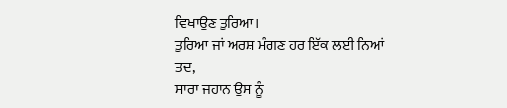ਵਿਖਾਉਣ ਤੁਰਿਆ।
ਤੁਰਿਆ ਜਾਂ ਅਰਸ਼ ਮੰਗਣ ਹਰ ਇੱਕ ਲਈ ਨਿਆਂ ਤਦ,
ਸਾਰਾ ਜਹਾਨ ਉਸ ਨੂੰ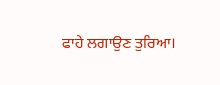ਫਾਹੇ ਲਗਾਉਣ ਤੁਰਿਆ।